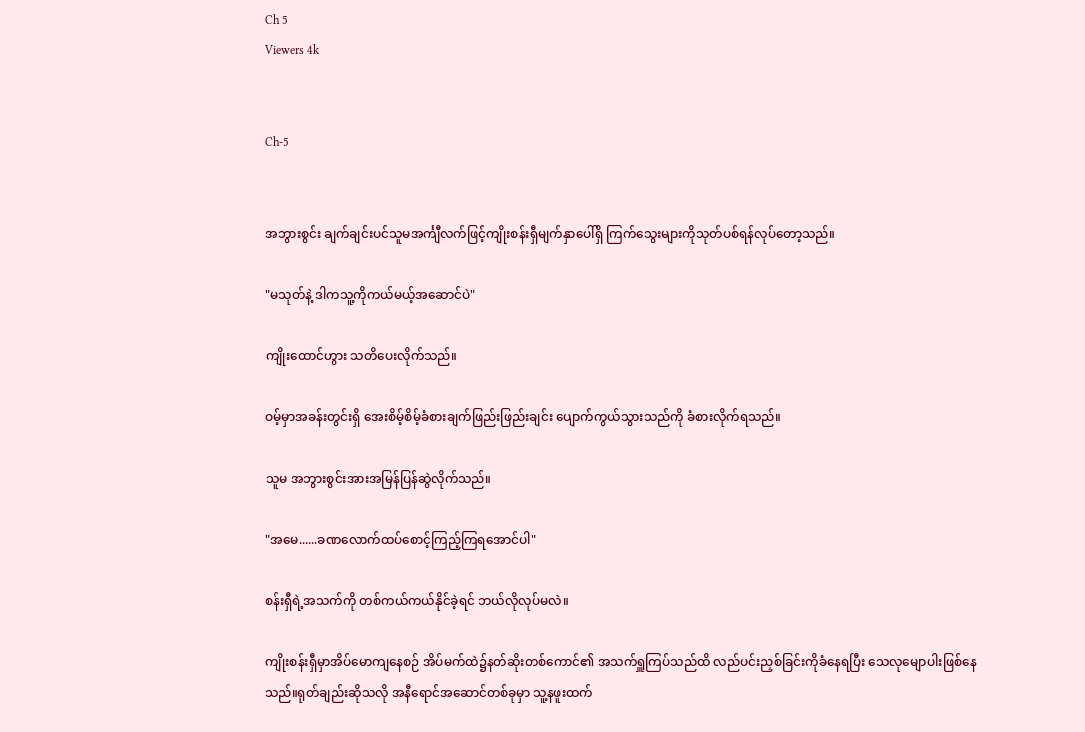Ch 5
Viewers 4k


Ch-5


အဘွားစွင်း ချက်ချင်းပင်သူမအင်္ကျီလက်ဖြင့်ကျိုးစန်းရှီမျက်နှာပေါ်ရှိ ကြက်သွေးများကိုသုတ်ပစ်ရန်လုပ်တော့သည်။

"မသုတ်နဲ့ ဒါကသူ့ကိုကယ်မယ့်အဆောင်ပဲ"

ကျိုးထောင်ဟွား သတိပေးလိုက်သည်။

ဝမ့်မှာအခန်းတွင်းရှိ အေးစိမ့်စိမ့်ခံစားချက်ဖြည်းဖြည်းချင်း ပျောက်ကွယ်သွားသည်ကို ခံစားလိုက်ရသည်။

သူမ အဘွားစွင်းအားအမြန်ပြန်ဆွဲလိုက်သည်။

"အမေ......ခဏလောက်ထပ်စောင့်ကြည့်ကြရအောင်ပါ"

စန်းရှီရဲ့အသက်ကို တစ်ကယ်ကယ်နိုင်ခဲ့ရင် ဘယ်လိုလုပ်မလဲ။

ကျိုးစန်းရှီမှာအိပ်မောကျနေစဉ် အိပ်မက်ထဲ၌နတ်ဆိုးတစ်ကောင်၏ အသက်ရှူကြပ်သည်ထိ လည်ပင်းညှစ်ခြင်းကိုခံနေရပြီး သေလုမျောပါးဖြစ်နေသည်။ရုတ်ချည်းဆိုသလို အနီရောင်အဆောင်တစ်ခုမှာ သူ့နဖူးထက်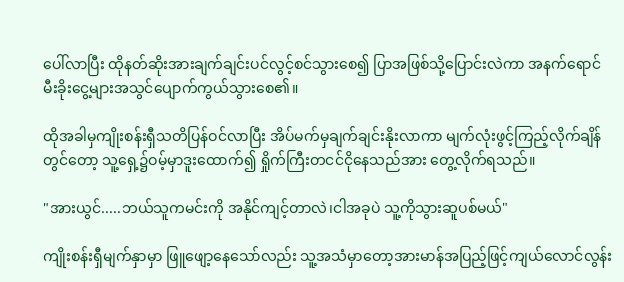ပေါ်လာပြီး ထိုနတ်ဆိုးအားချက်ချင်းပင်လွင့်စင်သွားစေ၍ ပြာအဖြစ်သို့ပြောင်းလဲကာ အနက်ရောင်မီးခိုးငွေ့များအသွင်ပျောက်ကွယ်သွားစေ၏။

ထိုအခါမှကျိုးစန်းရှီသတိပြန်ဝင်လာပြီး အိပ်မက်မှချက်ချင်းနိုးလာကာ မျက်လုံးဖွင့်ကြည့်လိုက်ချိန်တွင်တော့ သူ့ရှေ့၌ဝမ့်မှာဒူးထောက်၍ ရှိုက်ကြီးတငင်ငိုနေသည်အား တွေ့လိုက်ရသည်။

"အားယွင်.....ဘယ်သူကမင်းကို အနိုင်ကျင့်တာလဲ၊ငါအခုပဲ သူ့ကိုသွားဆူပစ်မယ်"

ကျိုးစန်းရှီမျက်နှာမှာ ဖြူဖျော့နေသော်လည်း သူ့အသံမှာတော့အားမာန်အပြည့်ဖြင့်ကျယ်လောင်လွန်း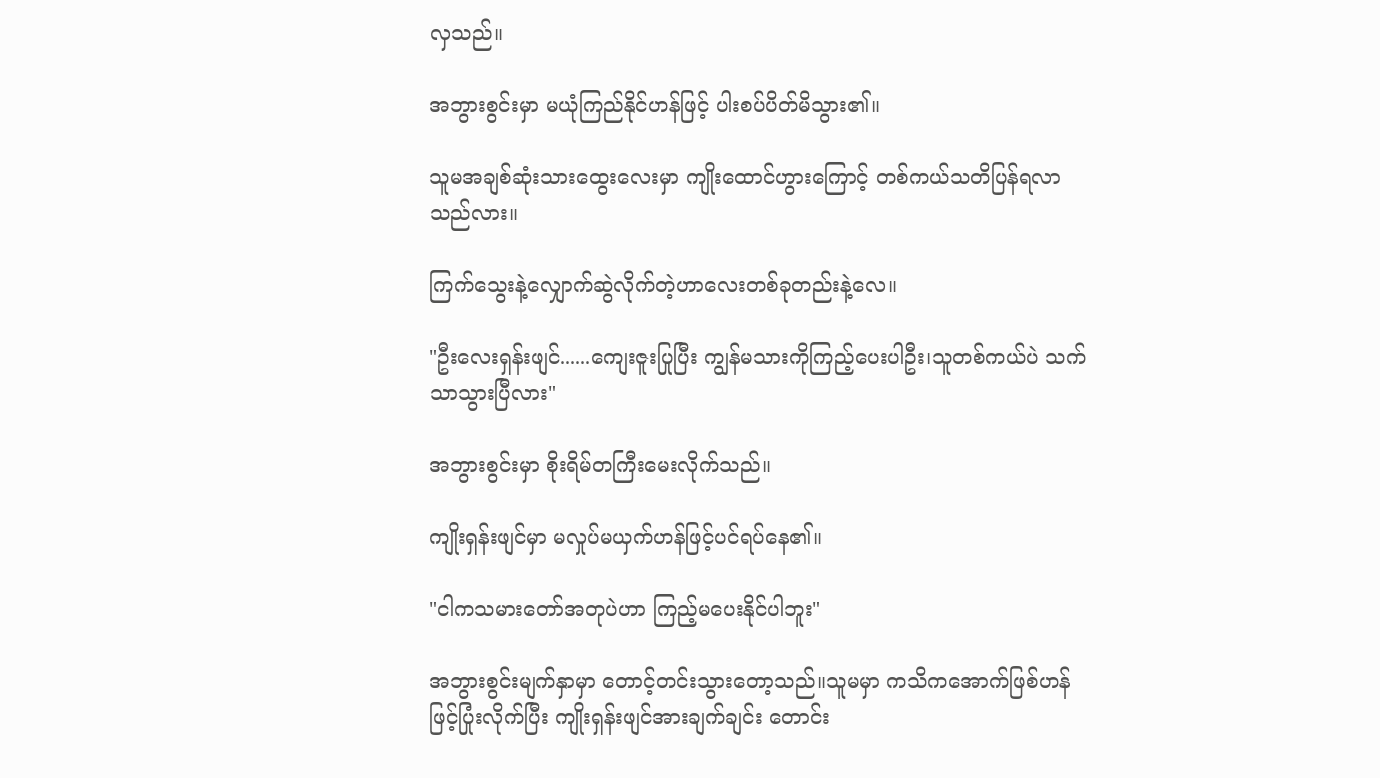လှသည်။

အဘွားစွင်းမှာ မယုံကြည်နိုင်ဟန်ဖြင့် ပါးစပ်ပိတ်မိသွား၏။

သူမအချစ်ဆုံးသားထွေးလေးမှာ ကျိုးထောင်ဟွားကြောင့် တစ်ကယ်သတိပြန်ရလာသည်လား။

ကြက်သွေးနဲ့လျှောက်ဆွဲလိုက်တဲ့ဟာလေးတစ်ခုတည်းနဲ့လေ။

"ဦးလေးရှန်းဖျင်......ကျေးဇူးပြုပြီး ကျွန်မသားကိုကြည့်ပေးပါဦး၊သူတစ်ကယ်ပဲ သက်သာသွားပြီလား"

အဘွားစွင်းမှာ စိုးရိမ်တကြီးမေးလိုက်သည်။

ကျိုးရှန်းဖျင်မှာ မလှုပ်မယှက်ဟန်ဖြင့်ပင်ရပ်နေ၏။

"ငါကသမားတော်အတုပဲဟာ ကြည့်မပေးနိုင်ပါဘူး"

အဘွားစွင်းမျက်နှာမှာ တောင့်တင်းသွား‌တော့သည်။သူမမှာ ကသိကအောက်ဖြစ်ဟန်ဖြင့်ပြုံးလိုက်ပြီး ကျိုးရှန်းဖျင်အားချက်ချင်း တောင်း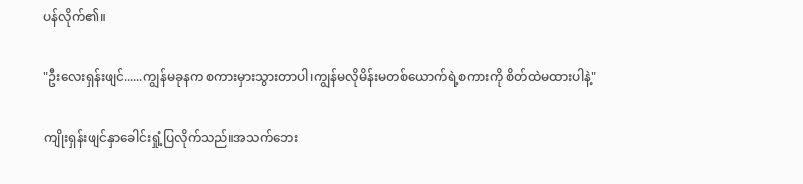ပန်လိုက်၏။

"ဦးလေးရှန်းဖျင်......ကျွန်မခုနက စကားမှားသွားတာပါ၊ကျွန်မလိုမိန်းမတစ်ယောက်ရဲ့စကားကို စိတ်ထဲမထားပါနဲ့"

ကျိုးရှန်းဖျင်နှာခေါင်းရှုံ့ပြလိုက်သည်။အသက်ဘေး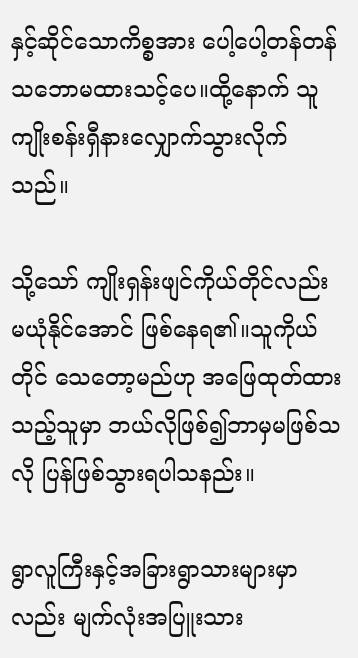နှင့်ဆိုင်သောကိစ္စအား ပေါ့ပေါ့တန်တန်သဘောမထားသင့်ပေ။ထို့နောက် သူကျိုးစန်းရှီနားလျှောက်သွားလိုက်သည်။

သို့သော် ကျိုးရှန်းဖျင်ကိုယ်တိုင်လည်း မယုံနိုင်အောင် ဖြစ်နေရ၏။သူကိုယ်တိုင် သေတော့မည်ဟု အဖြေထုတ်ထားသည့်သူမှာ ဘယ်လိုဖြစ်၍ဘာမှမဖြစ်သလို ပြန်ဖြစ်သွားရပါသနည်း။

ရွာလူကြီးနှင့်အခြားရွာသားများမှာလည်း မျက်လုံးအပြူးသား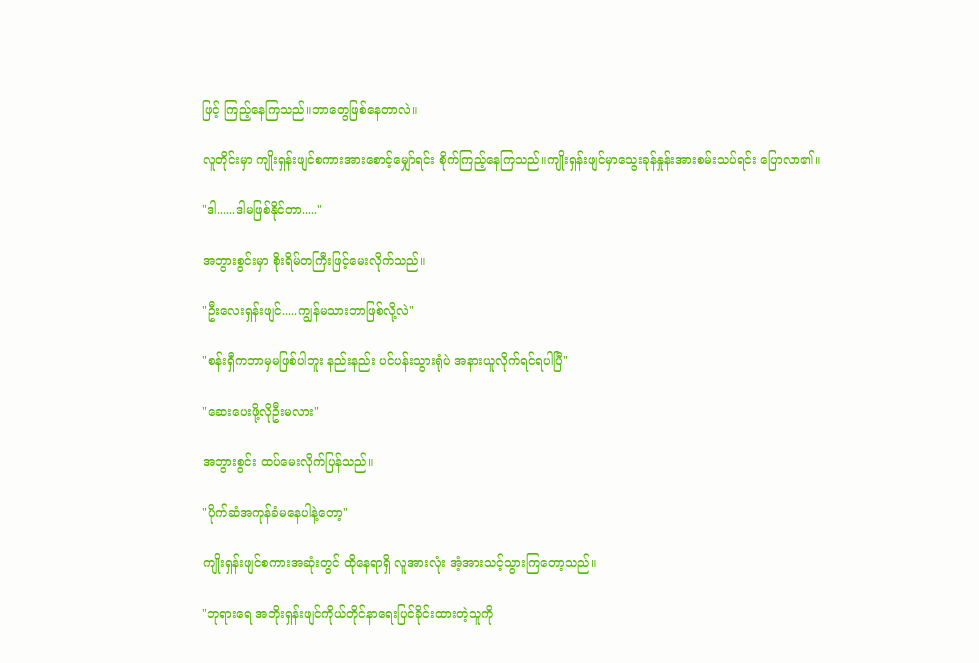ဖြင့် ကြည့်နေကြသည်။ဘာတွေဖြစ်နေတာလဲ။

လူတိုင်းမှာ ကျိုးရှန်းဖျင်စကားအားစောင့်မျှော်ရင်း စိုက်ကြည့်နေကြသည်။ကျိုးရှန်းဖျင်မှာသွေးခုန်နှုန်းအားစမ်းသပ်ရင်း ပြောလာ၏။

"ဒါ......ဒါမဖြစ်နိုင်တာ....."

အဘွားစွင်းမှာ စိုးရိမ်တကြီးဖြင့်မေးလိုက်သည်။

"ဦးလေးရှန်းဖျင်.....ကျွန်မသားဘာဖြစ်လို့လဲ"

"စန်းရှီကဘာမှမဖြစ်ပါဘူး နည်းနည်း ပင်ပန်းသွားရုံပဲ အနားယူလိုက်ရင်ရပါပြီ"

"ဆေးပေးဖို့လိုဦးမလား"

အဘွားစွင်း ထပ်မေးလိုက်ပြန်သည်။

"ပိုက်ဆံအကုန်ခံမနေပါနဲ့တော့"

ကျိုးရှန်းဖျင်စကားအဆုံးတွင် ထိုနေရာရှိ လူအားလုံး အံ့အားသင့်သွားကြတော့သည်။

"ဘုရားရေ အဘိုးရှန်းဖျင်ကိုယ်တိုင်နာရေးပြင်ခိုင်းထားတဲ့သူကို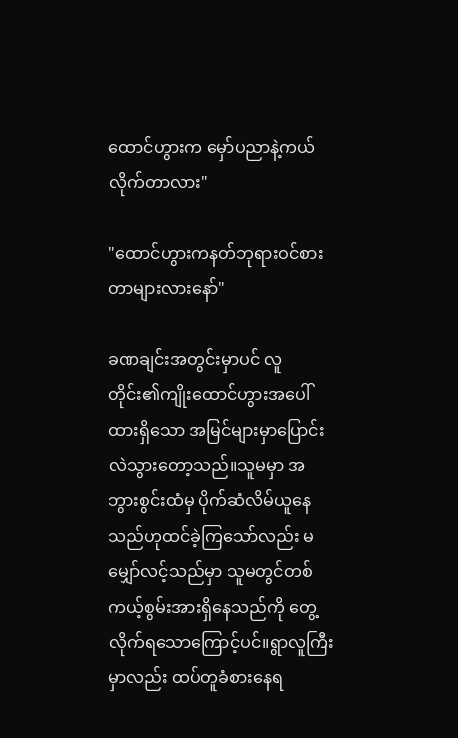ထောင်ဟွားက မှော်ပညာနဲ့ကယ်လိုက်တာလား"

"ထောင်ဟွားကနတ်ဘုရားဝင်စားတာများလားနော်"

ခဏချင်းအတွင်းမှာပင် လူတိုင်း၏ကျိုးထောင်ဟွားအပေါ်ထားရှိသော အမြင်များမှာပြောင်းလဲသွားတော့သည်။သူမမှာ အဘွားစွင်းထံမှ ပိုက်ဆံလိမ်ယူနေသည်ဟုထင်ခဲ့ကြသော်လည်း မမျှော်လင့်သည်မှာ သူမတွင်တစ်ကယ့်စွမ်းအားရှိနေသည်ကို တွေ့လိုက်ရသောကြောင့်ပင်။ရွာလူကြီးမှာလည်း ထပ်တူခံစားနေရ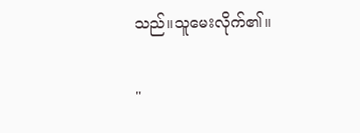သည်။သူမေးလိုက်၏။

"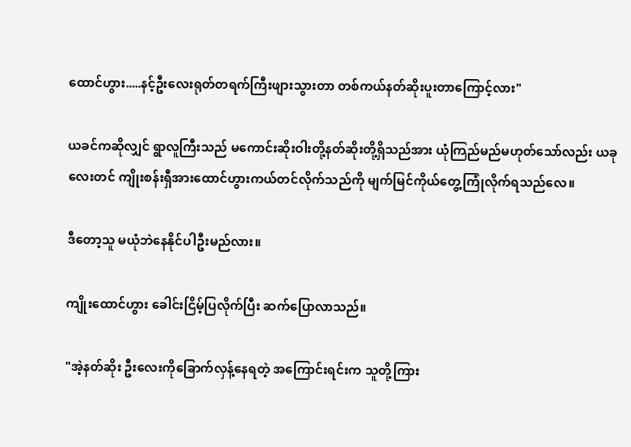ထောင်ဟွား.....နင့်ဦးလေးရုတ်တရက်ကြီးဖျားသွားတာ တစ်ကယ်နတ်ဆိုးပူးတာကြောင့်လား"

ယခင်ကဆိုလျှင် ရွာလူကြီးသည် မကောင်းဆိုးဝါးတို့နတ်ဆိုးတို့ရှိသည်အား ယုံကြည်မည်မဟုတ်သော်လည်း ယခုလေးတင် ကျိုးစန်းရှီအားထောင်ဟွားကယ်တင်လိုက်သည်ကို မျက်မြင်ကိုယ်တွေ့ကြုံလိုက်ရသည်လေ။

ဒီတော့သူ မယုံဘဲနေနိုင်ပါဦးမည်လား။

ကျိုးထောင်ဟွား ခေါင်းငြိမ့်ပြလိုက်ပြီး ဆက်ပြောလာသည်။

"အဲ့နတ်ဆိုး ဦးလေးကိုခြောက်လှန့်နေရတဲ့ အကြောင်းရင်းက သူတို့ကြား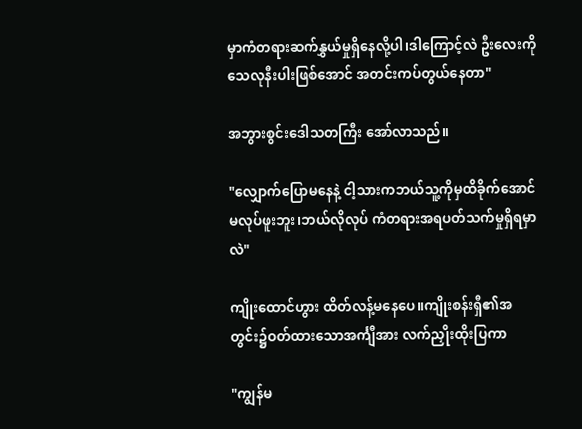မှာကံတရားဆက်နွှယ်မှုရှိနေလို့ပါ၊ဒါကြောင့်လဲ ဦးလေးကိုသေလုနီးပါးဖြစ်အောင် အတင်းကပ်တွယ်နေတာ"

အဘွားစွင်းဒေါသတကြီး အော်လာသည်။

"လျှောက်ပြောမနေနဲ့ ငါ့သားကဘယ်သူ့ကိုမှထိခိုက်အောင်မလုပ်ဖူးဘူး၊ဘယ်လိုလုပ် ကံတရားအရပတ်သက်မှုရှိရမှာလဲ"

ကျိုးထောင်ဟွား ထိတ်လန့်မနေပေ။ကျိုးစန်းရှီ၏အတွင်း၌ဝတ်ထားသောအင်္ကျီအား လက်ညှိုးထိုးပြကာ

"ကျွန်မ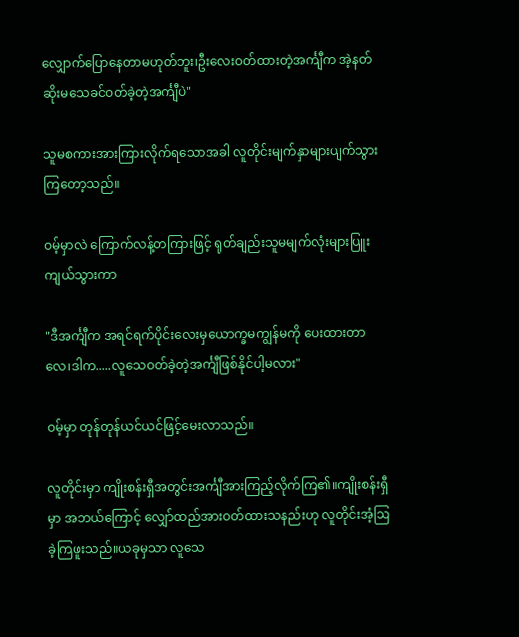လျှောက်ပြောနေတာမဟုတ်ဘူး၊ဦးလေးဝတ်ထားတဲ့အင်္ကျီက အဲ့နတ်ဆိုးမသေခင်ဝတ်ခဲ့တဲ့အင်္ကျီပဲ"

သူမစကားအားကြားလိုက်ရသောအခါ လူတိုင်းမျက်နှာများပျက်သွားကြတော့သည်။

ဝမ့်မှာလဲ ကြောက်လန့်တကြားဖြင့် ရုတ်ချည်းသူမမျက်လုံးများပြူးကျယ်သွားကာ

"ဒီအင်္ကျီက အရင်ရက်ပိုင်းလေးမှယောက္ခမကျွန်မကို ပေးထားတာလေ၊ဒါက.....လူသေဝတ်ခဲ့တဲ့အင်္ကျီဖြစ်နိုင်ပါ့မလား"

ဝမ့်မှာ တုန်တုန်ယင်ယင်ဖြင့်မေးလာသည်။

လူတိုင်းမှာ ကျိုးစန်းရှီအတွင်းအင်္ကျီအားကြည့်လိုက်ကြ၏။ကျိုးစန်းရှီမှာ အဘယ်ကြောင့် လျှော်ထည်အားဝတ်ထားသနည်းဟု လူတိုင်းအံ့ဩခဲ့ကြဖူးသည်။ယခုမှသာ လူသေ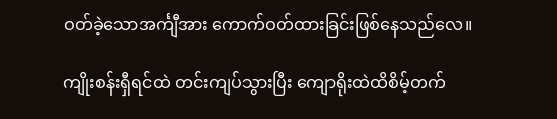ဝတ်ခဲ့သောအင်္ကျီအား ကောက်ဝတ်ထားခြင်းဖြစ်နေသည်လေ။

ကျိုးစန်းရှီရင်ထဲ တင်းကျပ်သွားပြီး ကျောရိုးထဲထိစိမ့်တက်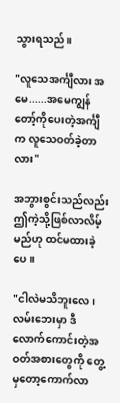သွားရသည်။

"လူသေအင်္ကျီလား အမေ......အမေကျွန်တော့်ကိုပေးတဲ့အင်္ကျီက လူသေဝတ်ခဲ့တာလား"

အဘွားစွင်းသည်လည်း ဤကဲ့သို့ဖြစ်လာလိမ့်မည်ဟု ထင်မထားခဲ့ပေ။

"ငါလဲမသိဘူးလေ၊လမ်းဘေးမှာ ဒီလောက်ကောင်းတဲ့အဝတ်အစားတွေကို တွေ့မှတော့ကောက်လာ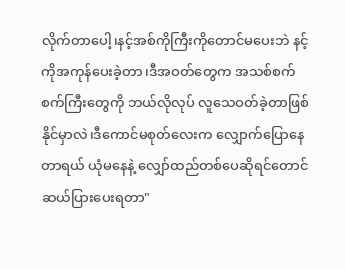လိုက်တာပေါ့၊နင့်အစ်ကိုကြီးကိုတောင်မပေးဘဲ နင့်ကိုအကုန်ပေးခဲ့တာ၊ဒီအဝတ်တွေက အသစ်စက်စက်ကြီးတွေကို ဘယ်လိုလုပ် လူသေဝတ်ခဲ့တာဖြစ်နိုင်မှာလဲ၊ဒီကောင်မစုတ်လေးက လျှောက်ပြောနေတာရယ် ယုံမနေနဲ့ လျှော်ထည်တစ်ပေဆိုရင်တောင် ဆယ်ပြားပေးရတာ"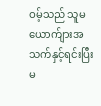ဝမ့်သည် သူမယောက်ျားအသက်နှင့်ရင်းပြီး မ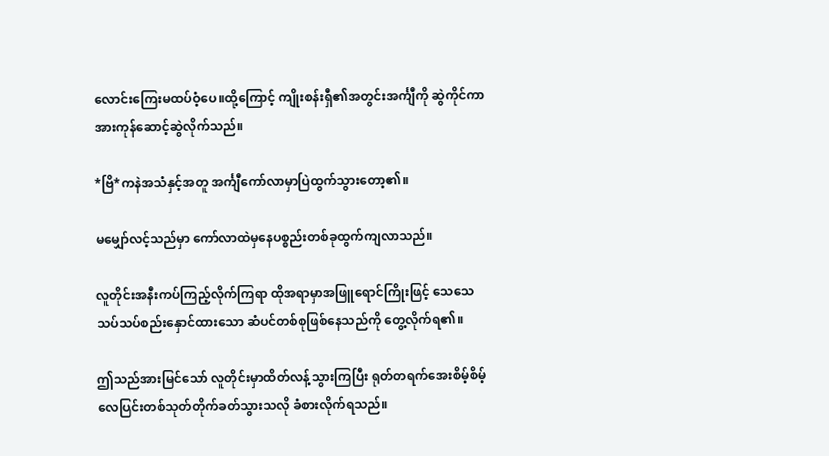လောင်းကြေးမထပ်ဝံ့ပေ။ထို့ကြောင့် ကျိုးစန်းရှီ၏အတွင်းအင်္ကျီကို ဆွဲကိုင်ကာအားကုန်ဆောင့်ဆွဲလိုက်သည်။

*ဗြိ*ကနဲအသံနှင့်အတူ အင်္ကျီကော်လာမှာပြဲထွက်သွားတော့၏။

မမျှော်လင့်သည်မှာ ကော်လာထဲမှနေပစ္စည်းတစ်ခုထွက်ကျလာသည်။

လူတိုင်းအနီးကပ်ကြည့်လိုက်ကြရာ ထိုအရာမှာအဖြူရောင်ကြိုးဖြင့် သေသေသပ်သပ်စည်းနှောင်ထားသော ဆံပင်တစ်စုဖြစ်နေသည်ကို တွေ့လိုက်ရ၏။

ဤသည်အားမြင်သော် လူတိုင်းမှာထိတ်လန့်သွားကြပြီး ရုတ်တရက်အေးစိမ့်စိမ့်လေပြင်းတစ်သုတ်တိုက်ခတ်သွားသလို ခံစားလိုက်ရသည်။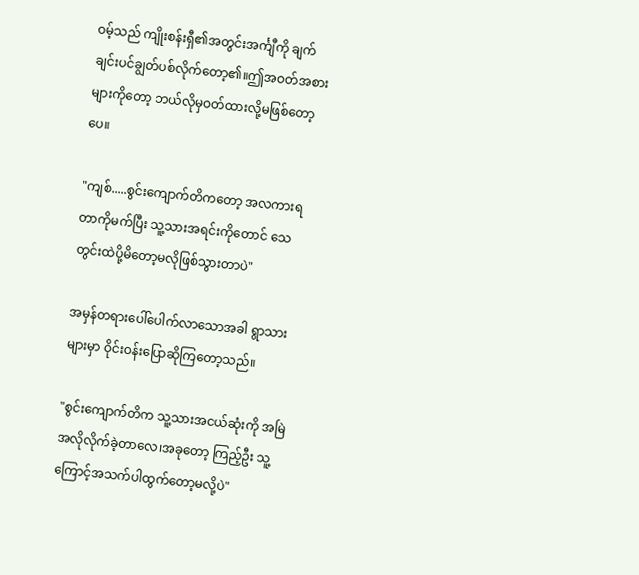ဝမ့်သည် ကျိုးစန်းရှီ၏အတွင်းအင်္ကျီကို ချက်ချင်းပင်ချွတ်ပစ်လိုက်တော့၏။ဤအဝတ်အစားများကိုတော့ ဘယ်လိုမှဝတ်ထားလို့မဖြစ်တော့ပေ။

"ကျစ်.....စွင်းကျောက်တိကတော့ အလကားရတာကိုမက်ပြီး သူ့သားအရင်းကိုတောင် သေတွင်းထဲပို့မိတော့မလိုဖြစ်သွားတာပဲ"

အမှန်တရားပေါ်ပေါက်လာသောအခါ ရွာသားများမှာ ဝိုင်းဝန်းပြောဆိုကြတော့သည်။

"စွင်းကျောက်တိက သူ့သားအငယ်ဆုံးကို အမြဲအလိုလိုက်ခဲ့တာ‌လေ၊အခုတော့ ကြည့်ဦး သူ့ကြောင့်အသက်ပါထွက်တော့မလို့ပဲ"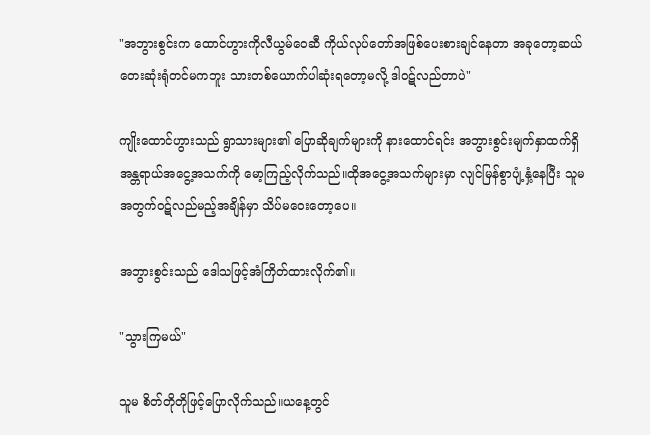"အဘွားစွင်းက ထောင်ဟွားကိုလီယွမ်ဝေဆီ ကိုယ်လုပ်တော်အဖြစ်ပေးစားချင်နေတာ အခုတော့ဆယ်တေးဆုံးရုံတင်မကဘူး သားတစ်ယောက်ပါဆုံးရတော့မလို့ ဒါဝဋ်လည်တာပဲ"

ကျိုးထောင်ဟွားသည် ရွာသားများ၏ ပြောဆိုချက်များကို နားထောင်ရင်း အဘွားစွင်းမျက်နှာထက်ရှိ အန္တရာယ်အငွေ့အသက်ကို မော့ကြည့်လိုက်သည်။ထိုအငွေ့အသက်များမှာ လျင်မြန်စွာပျံ့နှံ့နေပြီး သူမအတွက်ဝဋ်လည်မည့်အချိန်မှာ သိပ်မဝေးတော့ပေ။

အဘွားစွင်းသည် ဒေါသဖြင့်အံကြိတ်ထားလိုက်၏။

"သွားကြမယ်"

သူမ စိတ်တိုတိုဖြင့်ပြောလိုက်သည်။ယနေ့တွင်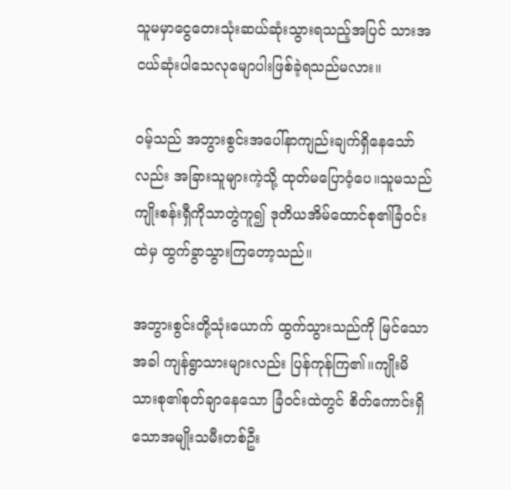သူမမှာငွေတေးသုံးဆယ်ဆုံးသွားရသည့်အပြင် သားအငယ်ဆုံးပါသေလုမျောပါးဖြစ်ခဲ့ရသည်မလား။

ဝမ့်သည် အဘွားစွင်းအပေါ်နာကျည်းချက်ရှိနေသော်လည်း အခြားသူများကဲ့သို့ ထုတ်မပြောဝံ့ပေ။သူမသည်ကျိုးစန်းရှီကိုသာတွဲကူ၍ ဒုတိယအိမ်ထောင်စု၏ခြံဝင်းထဲမှ ထွက်ခွာသွားကြတော့သည်။

အဘွားစွင်းတို့သုံးယောက် ထွက်သွားသည်ကို မြင်သောအခါ ကျန်ရွာသားများလည်း ပြန်ကုန်ကြ၏။ကျိုးမိသားစု၏စုတ်ချာနေသော ခြံဝင်းထဲတွင် စိတ်ကောင်းရှိသောအမျိုးသမီးတစ်ဦး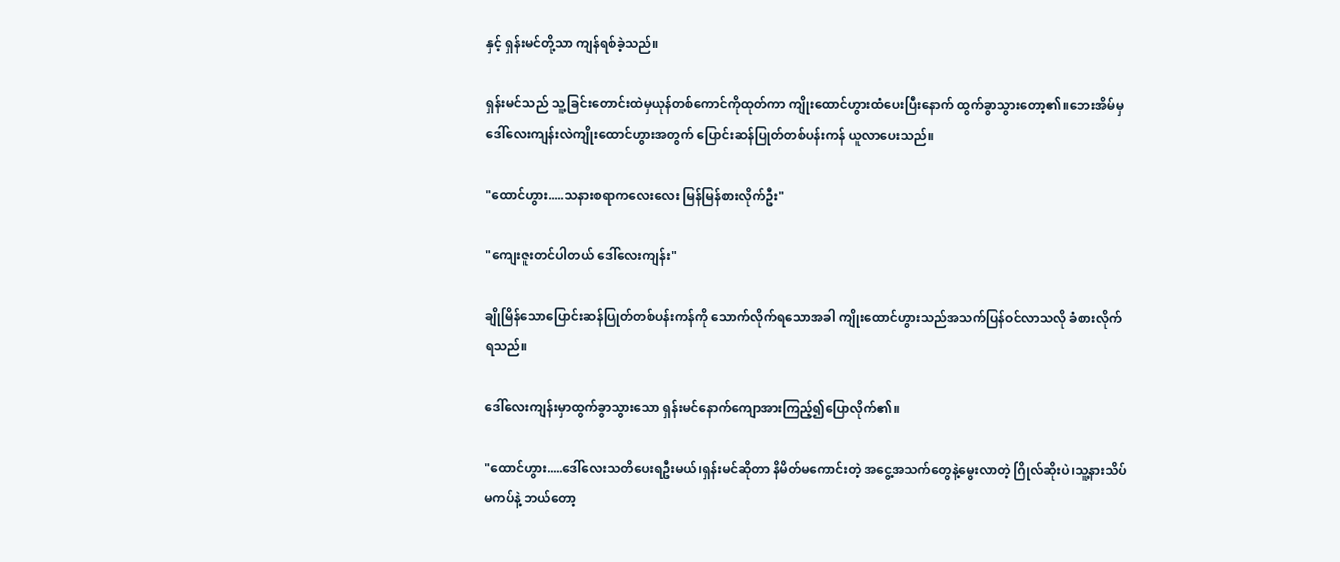နှင့် ရှန်းမင်တို့သာ ကျန်ရစ်ခဲ့သည်။

ရှန်းမင်သည် သူ့ခြင်းတောင်းထဲမှယုန်တစ်ကောင်ကိုထုတ်ကာ ကျိုးထောင်ဟွားထံပေးပြီးနောက် ထွက်ခွာသွားတော့၏။ဘေးအိမ်မှ ဒေါ်လေးကျန်းလဲကျိုးထောင်ဟွားအတွက် ပြောင်းဆန်ပြုတ်တစ်ပန်းကန် ယူလာပေးသည်။

"ထောင်ဟွား.....သနားစရာကလေးလေး မြန်မြန်စားလိုက်ဦး"

"ကျေးဇူးတင်ပါတယ် ဒေါ်လေးကျန်း"

ချိုမြိန်သောပြောင်းဆန်ပြုတ်တစ်ပန်းကန်ကို သောက်လိုက်ရသောအခါ ကျိုးထောင်ဟွားသည်အသက်ပြန်ဝင်လာသလို ခံစားလိုက်ရသည်။

ဒေါ်လေးကျန်းမှာထွက်ခွာသွားသော ရှန်းမင်နောက်ကျောအားကြည့်၍ပြောလိုက်၏။

"ထောင်ဟွား.....ဒေါ်လေးသတိပေးရဦးမယ်၊ရှန်းမင်ဆိုတာ နိမိတ်မကောင်းတဲ့ အငွေ့အသက်တွေနဲ့မွေးလာတဲ့ ဂြိုလ်ဆိုးပဲ၊သူ့နားသိပ်မကပ်နဲ့ ဘယ်တော့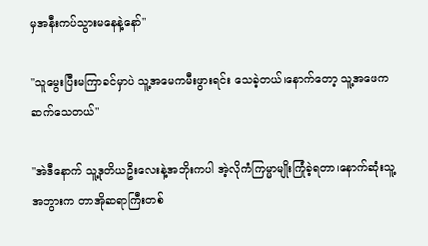မှအနီးကပ်သွားမနေနဲ့နော်"

"သူမွေးပြီးမကြာခင်မှာပဲ သူ့အမေကမီးဖွားရင်း သေခဲ့တယ်၊နောက်တော့ သူ့အဖေက ဆက်သေတယ်"

"အဲဒီနောက် သူ့ဒုတိယဦးလေးနဲ့အဘိုးကပါ အဲ့လိုကံကြမ္မာမျိုးကြုံခဲ့ရတာ၊နောက်ဆုံးသူ့အဘွားက တာအိုဆရာကြီးတစ်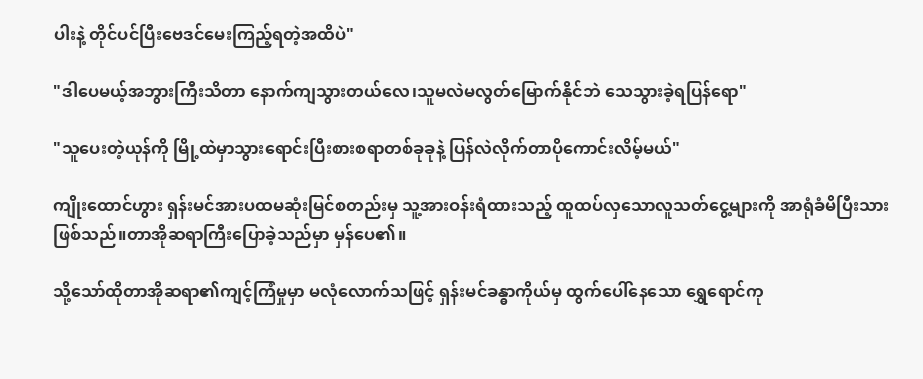ပါးနဲ့ တိုင်ပင်ပြီးဗေဒင်မေးကြည့်ရတဲ့အထိပဲ"

"ဒါပေမယ့်အဘွားကြီးသိတာ နောက်ကျသွားတယ်လေ၊သူမလဲမလွတ်မြောက်နိုင်ဘဲ သေသွားခဲ့ရပြန်ရော"

"သူပေးတဲ့ယုန်ကို မြို့ထဲမှာသွားရောင်းပြီးစားစရာတစ်ခုခုနဲ့ ပြန်လဲလိုက်တာပိုကောင်းလိမ့်မယ်"

ကျိုးထောင်ဟွား ရှန်းမင်အားပထမဆုံးမြင်စတည်းမှ သူ့အားဝန်းရံထားသည့် ထူထပ်လှသောလူသတ်ငွေ့များကို အာရုံခံမိပြီးသားဖြစ်သည်။တာအိုဆရာကြီးပြောခဲ့သည်မှာ မှန်ပေ၏။

သို့သော်ထိုတာအိုဆရာ၏ကျင့်ကြံမှုမှာ မလုံလောက်သဖြင့် ရှန်းမင်ခန္ဓာကိုယ်မှ ထွက်ပေါ်နေသော ရွှေရောင်ကု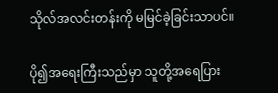သိုလ်အလင်းတန်းကို မမြင်ခဲ့ခြင်းသာပင်။

ပို၍အရေးကြီးသည်မှာ သူတို့အရေပြား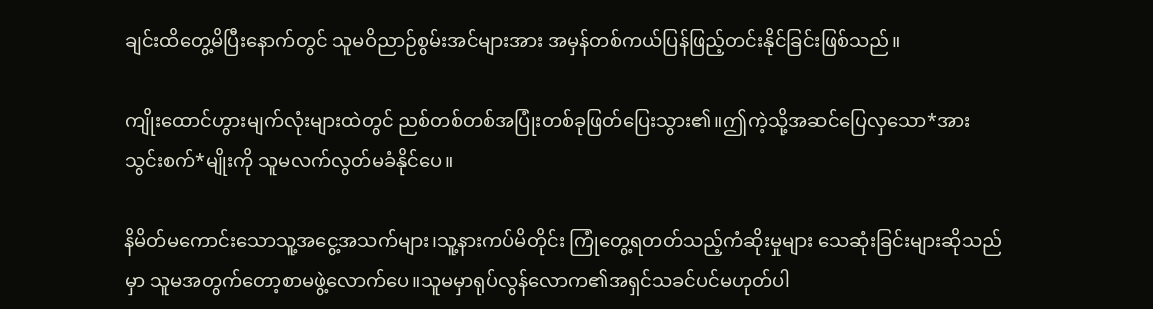ချင်းထိတွေ့မိပြီးနောက်တွင် သူမဝိညာဉ်စွမ်းအင်များအား အမှန်တစ်ကယ်ပြန်ဖြည့်တင်းနိုင်ခြင်းဖြစ်သည်။

ကျိုးထောင်ဟွားမျက်လုံးများထဲတွင် ညစ်တစ်တစ်အပြုံးတစ်ခုဖြတ်ပြေးသွား၏။ဤကဲ့သို့အဆင်ပြေလှသော*အားသွင်းစက်*မျိုးကို သူမလက်လွတ်မခံနိုင်ပေ။

နိမိတ်မကောင်းသောသူ့အငွေ့အသက်များ၊သူ့နားကပ်မိတိုင်း ကြုံတွေ့ရတတ်သည့်ကံဆိုးမှုများ သေဆုံးခြင်းများဆိုသည်မှာ သူမအတွက်တော့စာမဖွဲ့လောက်ပေ။သူမမှာရုပ်လွန်လောက၏အရှင်သခင်ပင်မဟုတ်ပါ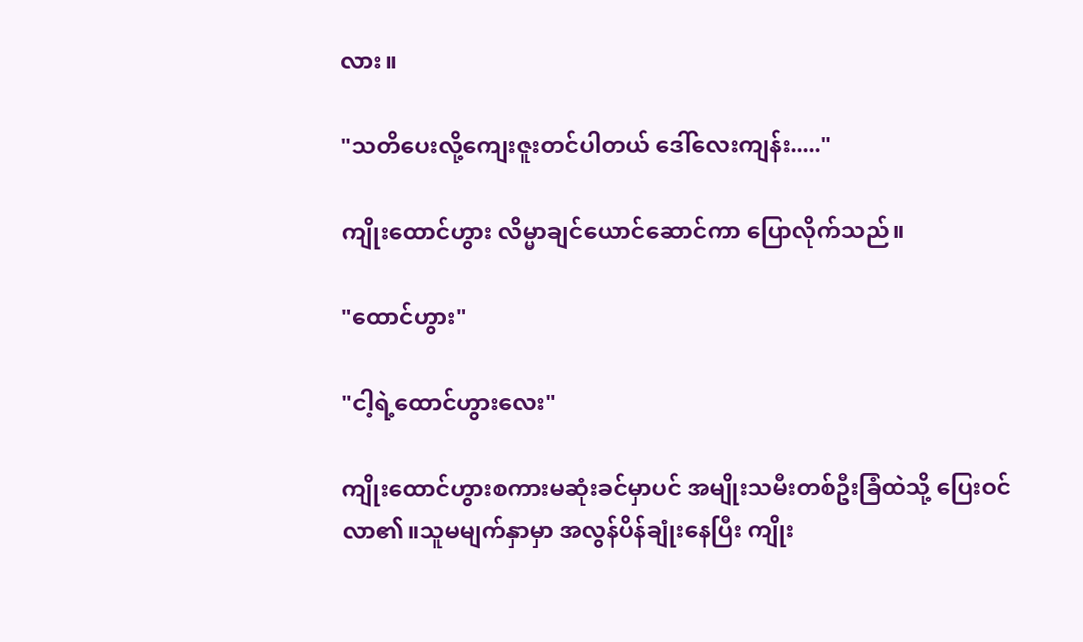လား။

"သတိပေးလို့ကျေးဇူးတင်ပါတယ် ဒေါ်လေးကျန်း....."

ကျိုးထောင်ဟွား လိမ္မာချင်ယောင်ဆောင်ကာ ပြောလိုက်သည်။

"ထောင်ဟွား"

"ငါ့ရဲ့ထောင်ဟွားလေး"

ကျိုးထောင်ဟွားစကားမဆုံးခင်မှာပင် အမျိုးသမီးတစ်ဦးခြံထဲသို့ ပြေးဝင်လာ၏။သူမမျက်နှာမှာ အလွန်ပိန်ချုံးနေပြီး ကျိုး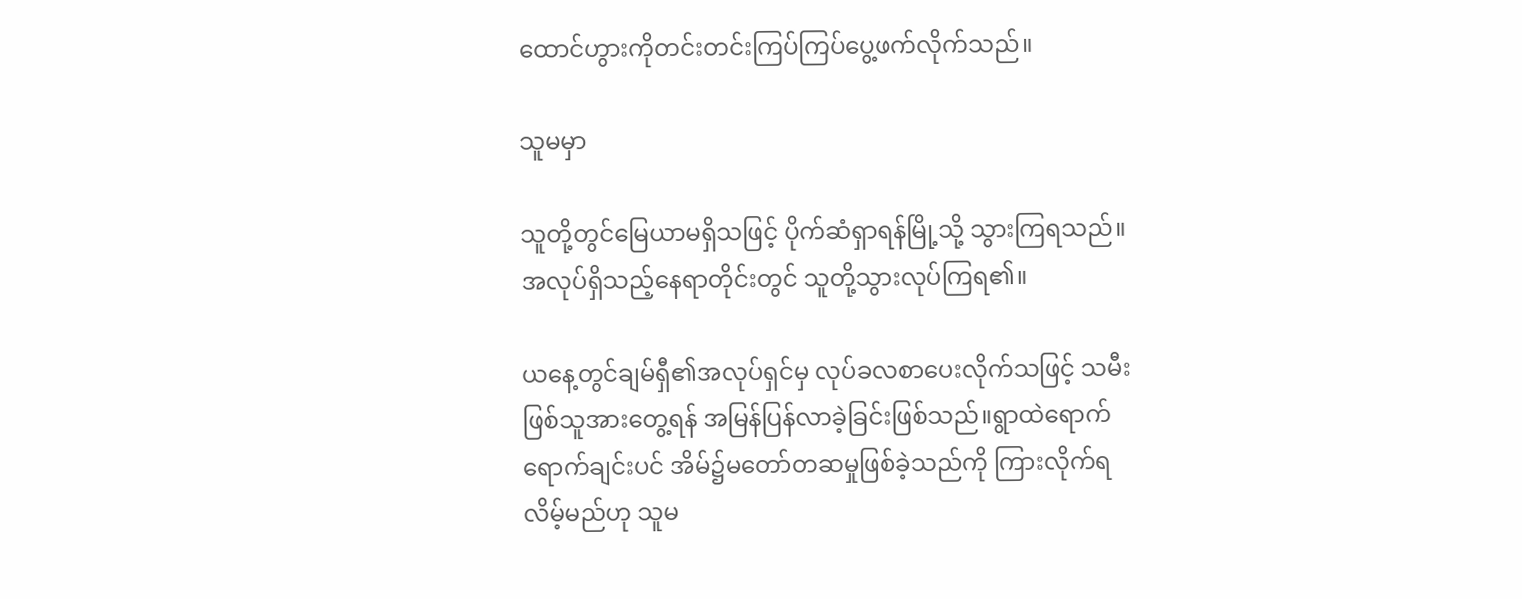ထောင်ဟွားကိုတင်းတင်းကြပ်ကြပ်ပွေ့ဖက်လိုက်သည်။

သူမမှာ

သူတို့တွင်မြေယာမရှိသဖြင့် ပိုက်ဆံရှာရန်မြို့သို့ သွားကြရသည်။အလုပ်ရှိသည့်နေရာတိုင်းတွင် သူတို့သွားလုပ်ကြရ၏။

ယနေ့တွင်ချမ်ရှီ၏အလုပ်ရှင်မှ လုပ်ခလစာပေးလိုက်သဖြင့် သမီးဖြစ်သူအားတွေ့ရန် အမြန်ပြန်လာခဲ့ခြင်းဖြစ်သည်။ရွာထဲရောက်ရောက်ချင်းပင် အိမ်၌မတော်တဆမှုဖြစ်ခဲ့သည်ကို ကြားလိုက်ရလိမ့်မည်ဟု သူမ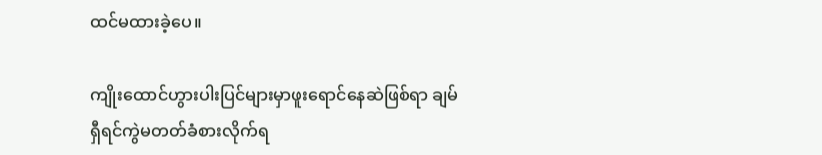ထင်မထားခဲ့ပေ။

ကျိုးထောင်ဟွားပါးပြင်များမှာဖူးရောင်နေဆဲဖြစ်ရာ ချမ်ရှီရင်ကွဲမတတ်ခံစားလိုက်ရ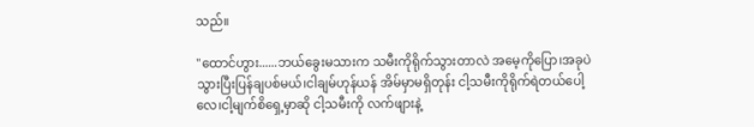သည်။

"ထောင်ဟွား......ဘယ်ခွေးမသားက သမီးကိုရိုက်သွားတာလဲ အမေ့ကိုပြော၊အခုပဲ သွားပြီးပြန်ချပစ်မယ်၊ငါချမ်ဟုန်ယန် အိမ်မှာမရှိတုန်း ငါ့သမီးကိုရိုက်ရဲတယ်ပေါ့လေ၊ငါ့မျက်စိရှေ့မှာဆို ငါ့သမီးကို လက်ဖျားနဲ့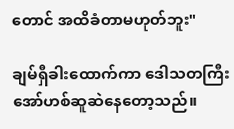တောင် အထိခံတာမဟုတ်ဘူး"

ချမ်ရှီခါးထောက်ကာ ဒေါသတကြီးအော်ဟစ်ဆူဆဲနေတော့သည်။